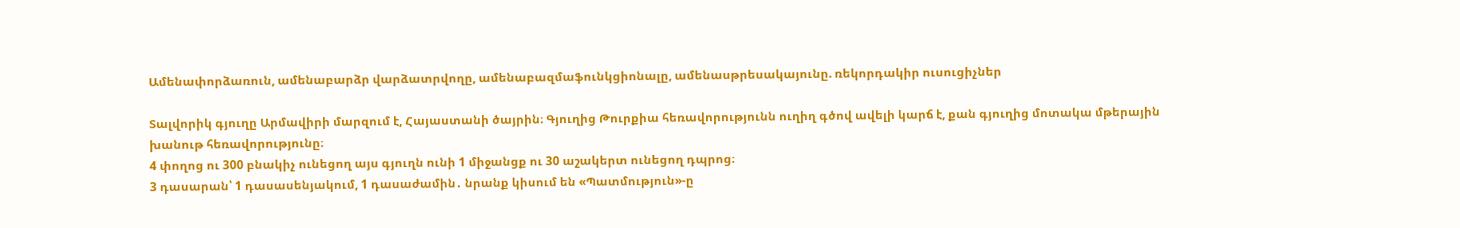Ամենափորձառուն, ամենաբարձր վարձատրվողը, ամենաբազմաֆունկցիոնալը, ամենասթրեսակայունը. ռեկորդակիր ուսուցիչներ

Տալվորիկ գյուղը Արմավիրի մարզում է, Հայաստանի ծայրին։ Գյուղից Թուրքիա հեռավորությունն ուղիղ գծով ավելի կարճ է, քան գյուղից մոտակա մթերային խանութ հեռավորությունը։
4 փողոց ու 300 բնակիչ ունեցող այս գյուղն ունի 1 միջանցք ու 30 աշակերտ ունեցող դպրոց։
3 դասարան՝ 1 դասասենյակում, 1 դասաժամին․ նրանք կիսում են «Պատմություն»-ը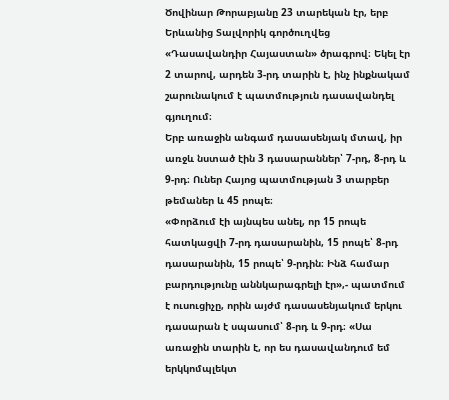Ծովինար Թորաբյանը 23 տարեկան էր, երբ Երևանից Տալվորիկ գործուղվեց «Դասավանդիր Հայաստան» ծրագրով։ Եկել էր 2 տարով, արդեն 3-րդ տարին է, ինչ ինքնակամ շարունակում է պատմություն դասավանդել գյուղում։
Երբ առաջին անգամ դասասենյակ մտավ, իր առջև նստած էին 3 դասարաններ՝ 7-րդ, 8-րդ և 9-րդ։ Ուներ Հայոց պատմության 3 տարբեր թեմաներ և 45 րոպե։
«Փորձում էի այնպես անել, որ 15 րոպե հատկացվի 7-րդ դասարանին, 15 րոպե՝ 8-րդ դասարանին, 15 րոպե՝ 9-րդին։ Ինձ համար բարդությունը աննկարագրելի էր»,- պատմում է ուսուցիչը, որին այժմ դասասենյակում երկու դասարան է սպասում՝ 8-րդ և 9-րդ։ «Սա առաջին տարին է, որ ես դասավանդում եմ երկկոմպլեկտ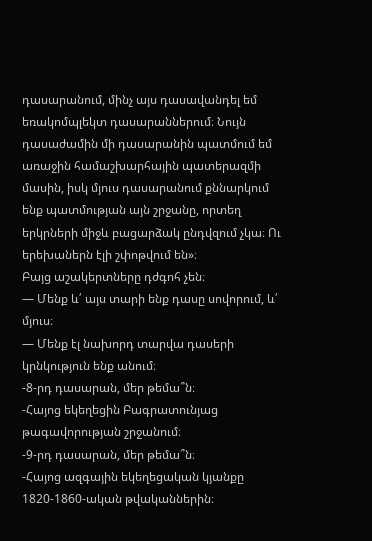դասարանում, մինչ այս դասավանդել եմ եռակոմպլեկտ դասարաններում։ Նույն դասաժամին մի դասարանին պատմում եմ առաջին համաշխարհային պատերազմի մասին, իսկ մյուս դասարանում քննարկում ենք պատմության այն շրջանը, որտեղ երկրների միջև բացարձակ ընդվզում չկա։ Ու երեխաներն էլի շփոթվում են»։
Բայց աշակերտները դժգոհ չեն։
— Մենք և՛ այս տարի ենք դասը սովորում, և՛ մյուս։
— Մենք էլ նախորդ տարվա դասերի կրնկություն ենք անում։
-8-րդ դասարան, մեր թեմա՞ն։
-Հայոց եկեղեցին Բագրատունյաց թագավորության շրջանում։
-9-րդ դասարան, մեր թեմա՞ն։
-Հայոց ազգային եկեղեցական կյանքը 1820-1860-ական թվականներին։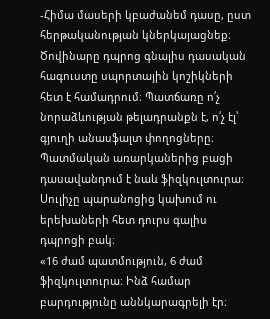-Հիմա մասերի կբաժանեմ դասը, ըստ հերթականության կներկայացնեք։
Ծովինարը դպրոց գնալիս դասական հագուստը սպորտային կոշիկների հետ է համադրում։ Պատճառը ո՛չ նորաձևության թելադրանքն է, ո՛չ էլ՝ գյուղի անասֆալտ փողոցները։ Պատմական առարկաներից բացի դասավանդում է նաև ֆիզկուլտուրա։ Սուլիչը պարանոցից կախում ու երեխաների հետ դուրս գալիս դպրոցի բակ։
«16 ժամ պատմություն, 6 ժամ ֆիզկուլտուրա։ Ինձ համար բարդությունը աննկարագրելի էր։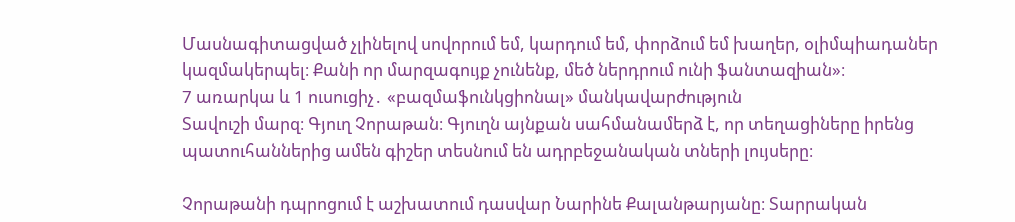Մասնագիտացված չլինելով սովորում եմ, կարդում եմ, փորձում եմ խաղեր, օլիմպիադաներ կազմակերպել։ Քանի որ մարզագույք չունենք, մեծ ներդրում ունի ֆանտազիան»։
7 առարկա և 1 ուսուցիչ․ «բազմաֆունկցիոնալ» մանկավարժություն
Տավուշի մարզ։ Գյուղ Չորաթան։ Գյուղն այնքան սահմանամերձ է, որ տեղացիները իրենց պատուհաններից ամեն գիշեր տեսնում են ադրբեջանական տների լույսերը։

Չորաթանի դպրոցում է աշխատում դասվար Նարինե Քալանթարյանը։ Տարրական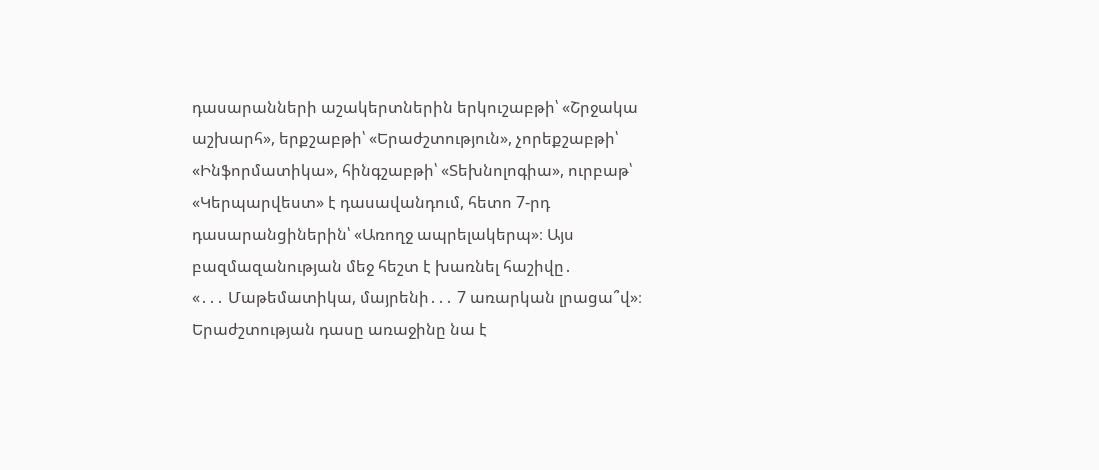դասարանների աշակերտներին երկուշաբթի՝ «Շրջակա աշխարհ», երքշաբթի՝ «Երաժշտություն», չորեքշաբթի՝ «Ինֆորմատիկա», հինգշաբթի՝ «Տեխնոլոգիա», ուրբաթ՝ «Կերպարվեստ» է դասավանդում, հետո 7-րդ դասարանցիներին՝ «Առողջ ապրելակերպ»։ Այս բազմազանության մեջ հեշտ է խառնել հաշիվը․
«․․․ Մաթեմատիկա, մայրենի․․․ 7 առարկան լրացա՞վ»։
Երաժշտության դասը առաջինը նա է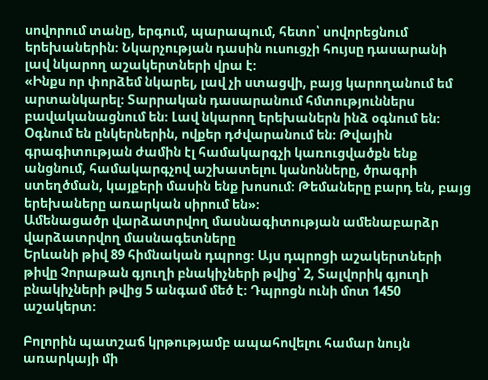սովորում տանը, երգում, պարապում, հետո՝ սովորեցնում երեխաներին։ Նկարչության դասին ուսուցչի հույսը դասարանի լավ նկարող աշակերտների վրա է։
«Ինքս որ փորձեմ նկարել, լավ չի ստացվի, բայց կարողանում եմ արտանկարել։ Տարրական դասարանում հմտություններս բավականացնում են։ Լավ նկարող երեխաներն ինձ օգնում են։ Օգնում են ընկերներին, ովքեր դժվարանում են։ Թվային գրագիտության ժամին էլ համակարգչի կառուցվածքն ենք անցնում, համակարգչով աշխատելու կանոնները, ծրագրի ստեղծման, կայքերի մասին ենք խոսում։ Թեմաները բարդ են, բայց երեխաները առարկան սիրում են»։
Ամենացածր վարձատրվող մասնագիտության ամենաբարձր վարձատրվող մասնագետները
Երևանի թիվ 89 հիմնական դպրոց։ Այս դպրոցի աշակերտների թիվը Չորաթան գյուղի բնակիչների թվից՝ 2, Տալվորիկ գյուղի բնակիչների թվից 5 անգամ մեծ է։ Դպրոցն ունի մոտ 1450 աշակերտ։

Բոլորին պատշաճ կրթությամբ ապահովելու համար նույն առարկայի մի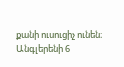քանի ուսուցիչ ունեն։ Անգլերենի 6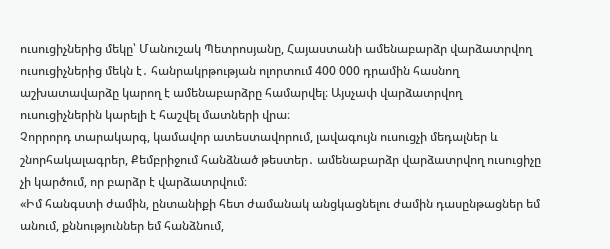ուսուցիչներից մեկը՝ Մանուշակ Պետրոսյանը, Հայաստանի ամենաբարձր վարձատրվող ուսուցիչներից մեկն է․ հանրակրթության ոլորտում 400 000 դրամին հասնող աշխատավարձը կարող է ամենաբարձրը համարվել։ Այսչափ վարձատրվող ուսուցիչներին կարելի է հաշվել մատների վրա։
Չորրորդ տարակարգ, կամավոր ատեստավորում, լավագույն ուսուցչի մեդալներ և շնորհակալագրեր, Քեմբրիջում հանձնած թեստեր․ ամենաբարձր վարձատրվող ուսուցիչը չի կարծում, որ բարձր է վարձատրվում։
«Իմ հանգստի ժամին, ընտանիքի հետ ժամանակ անցկացնելու ժամին դասընթացներ եմ անում, քննություններ եմ հանձնում,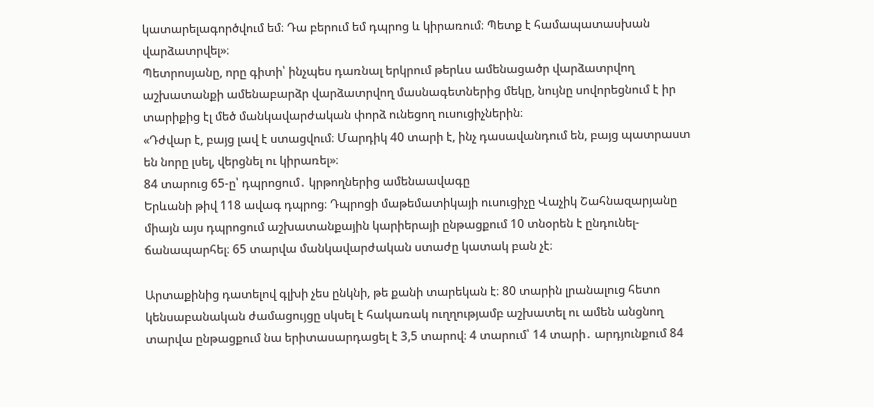կատարելագործվում եմ։ Դա բերում եմ դպրոց և կիրառում։ Պետք է համապատասխան վարձատրվել»։
Պետրոսյանը, որը գիտի՝ ինչպես դառնալ երկրում թերևս ամենացածր վարձատրվող աշխատանքի ամենաբարձր վարձատրվող մասնագետներից մեկը, նույնը սովորեցնում է իր տարիքից էլ մեծ մանկավարժական փորձ ունեցող ուսուցիչներին։
«Դժվար է, բայց լավ է ստացվում։ Մարդիկ 40 տարի է, ինչ դասավանդում են, բայց պատրաստ են նորը լսել, վերցնել ու կիրառել»։
84 տարուց 65-ը՝ դպրոցում․ կրթողներից ամենաավագը
Երևանի թիվ 118 ավագ դպրոց։ Դպրոցի մաթեմատիկայի ուսուցիչը Վաչիկ Շահնազարյանը միայն այս դպրոցում աշխատանքային կարիերայի ընթացքում 10 տնօրեն է ընդունել-ճանապարհել։ 65 տարվա մանկավարժական ստաժը կատակ բան չէ։

Արտաքինից դատելով գլխի չես ընկնի, թե քանի տարեկան է։ 80 տարին լրանալուց հետո կենսաբանական ժամացույցը սկսել է հակառակ ուղղությամբ աշխատել ու ամեն անցնող տարվա ընթացքում նա երիտասարդացել է 3,5 տարով։ 4 տարում՝ 14 տարի․ արդյունքում 84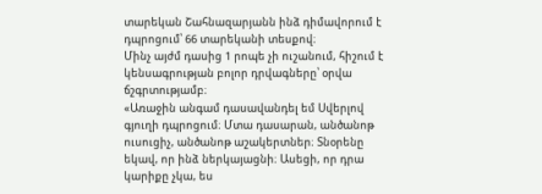տարեկան Շահնազարյանն ինձ դիմավորում է դպրոցում՝ 66 տարեկանի տեսքով։
Մինչ այժմ դասից 1 րոպե չի ուշանում, հիշում է կենսագրության բոլոր դրվագները՝ օրվա ճշգրտությամբ։
«Առաջին անգամ դասավանդել եմ Սվերլով գյուղի դպրոցում։ Մտա դասարան, անծանոթ ուսուցիչ, անծանոթ աշակերտներ։ Տնօրենը եկավ, որ ինձ ներկայացնի։ Ասեցի, որ դրա կարիքը չկա, ես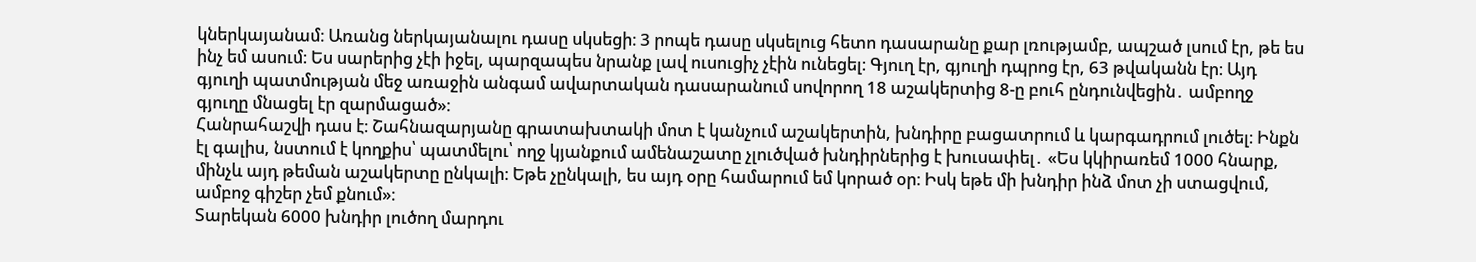կներկայանամ։ Առանց ներկայանալու դասը սկսեցի։ 3 րոպե դասը սկսելուց հետո դասարանը քար լռությամբ, ապշած լսում էր, թե ես ինչ եմ ասում։ Ես սարերից չէի իջել, պարզապես նրանք լավ ուսուցիչ չէին ունեցել։ Գյուղ էր, գյուղի դպրոց էր, 63 թվականն էր։ Այդ գյուղի պատմության մեջ առաջին անգամ ավարտական դասարանում սովորող 18 աշակերտից 8-ը բուհ ընդունվեցին․ ամբողջ գյուղը մնացել էր զարմացած»։
Հանրահաշվի դաս է։ Շահնազարյանը գրատախտակի մոտ է կանչում աշակերտին, խնդիրը բացատրում և կարգադրում լուծել։ Ինքն էլ գալիս, նստում է կողքիս՝ պատմելու՝ ողջ կյանքում ամենաշատը չլուծված խնդիրներից է խուսափել․ «Ես կկիրառեմ 1000 հնարք, մինչև այդ թեման աշակերտը ընկալի։ Եթե չընկալի, ես այդ օրը համարում եմ կորած օր։ Իսկ եթե մի խնդիր ինձ մոտ չի ստացվում, ամբոջ գիշեր չեմ քնում»։
Տարեկան 6000 խնդիր լուծող մարդու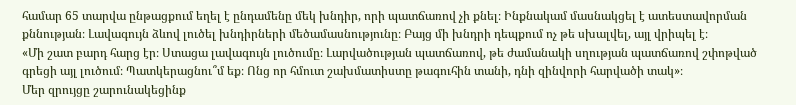համար 65 տարվա ընթացքում եղել է ընդամենը մեկ խնդիր, որի պատճառով չի քնել։ Ինքնակամ մասնակցել է ատեստավորման քննության։ Լավագույն ձևով լուծել խնդիրների մեծամասնությունը։ Բայց մի խնդրի դեպքում ոչ թե սխալվել, այլ վրիպել է։
«Մի շատ բարդ հարց էր։ Ստացա լավագույն լուծումը։ Լարվածության պատճառով, թե ժամանակի սղության պատճառով շփոթված գրեցի այլ լուծում։ Պատկերացնու՞մ եք։ Ոնց որ հմուտ շախմատիստը թագուհին տանի, դնի զինվորի հարվածի տակ»։
Մեր զրույցը շարունակեցինք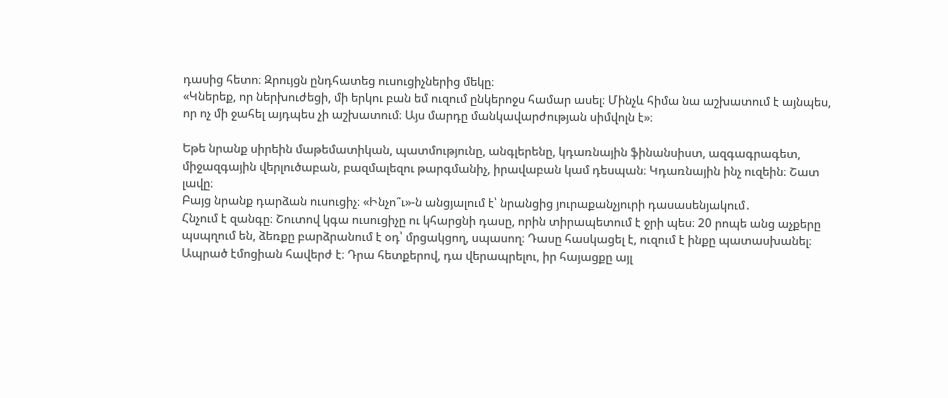դասից հետո։ Զրույցն ընդհատեց ուսուցիչներից մեկը։
«Կներեք, որ ներխուժեցի, մի երկու բան եմ ուզում ընկերոջս համար ասել։ Մինչև հիմա նա աշխատում է այնպես, որ ոչ մի ջահել այդպես չի աշխատում։ Այս մարդը մանկավարժության սիմվոլն է»։

Եթե նրանք սիրեին մաթեմատիկան, պատմությունը, անգլերենը, կդառնային ֆինանսիստ, ազգագրագետ, միջազգային վերլուծաբան, բազմալեզու թարգմանիչ, իրավաբան կամ դեսպան։ Կդառնային ինչ ուզեին։ Շատ լավը։
Բայց նրանք դարձան ուսուցիչ։ «Ինչո՞ւ»-ն անցյալում է՝ նրանցից յուրաքանչյուրի դասասենյակում․
Հնչում է զանգը։ Շուտով կգա ուսուցիչը ու կհարցնի դասը, որին տիրապետում է ջրի պես։ 20 րոպե անց աչքերը պսպղում են, ձեռքը բարձրանում է օդ՝ մրցակցող, սպասող։ Դասը հասկացել է, ուզում է ինքը պատասխանել։
Ապրած էմոցիան հավերժ է։ Դրա հետքերով, դա վերապրելու, իր հայացքը այլ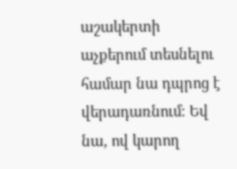աշակերտի աչքերում տեսնելու համար նա դպրոց է վերադառնում։ Եվ նա, ով կարող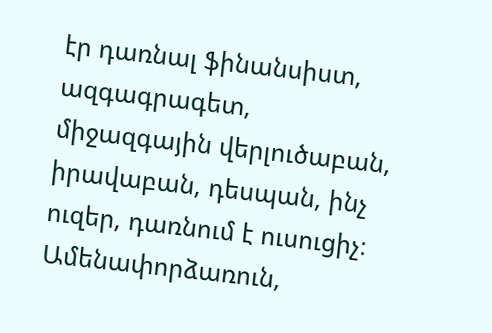էր դառնալ ֆինանսիստ, ազգագրագետ, միջազգային վերլուծաբան, իրավաբան, դեսպան, ինչ ուզեր, դառնում է ուսուցիչ։ Ամենափորձառուն,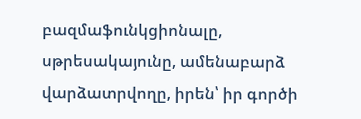բազմաֆունկցիոնալը, սթրեսակայունը, ամենաբարձ վարձատրվողը, իրեն՝ իր գործի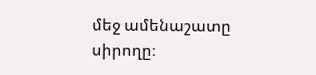մեջ ամենաշատը սիրողը։